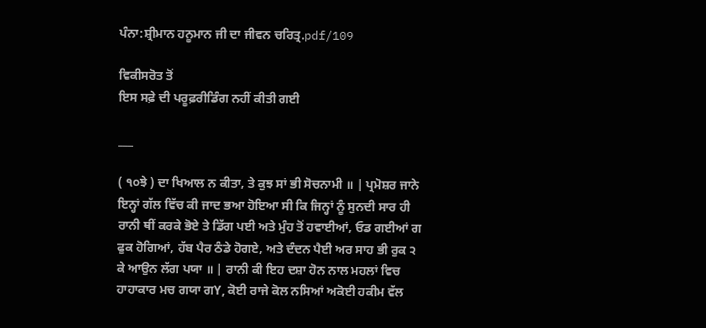ਪੰਨਾ:ਸ਼੍ਰੀਮਾਨ ਹਨੂਮਾਨ ਜੀ ਦਾ ਜੀਵਨ ਚਰਿਤ੍ਰ.pdf/109

ਵਿਕੀਸਰੋਤ ਤੋਂ
ਇਸ ਸਫ਼ੇ ਦੀ ਪਰੂਫ਼ਰੀਡਿੰਗ ਨਹੀਂ ਕੀਤੀ ਗਈ

___

( ੧੦ਝੇ ) ਦਾ ਖਿਆਲ ਨ ਕੀਤਾ, ਤੇ ਕੁਝ ਸਾਂ ਭੀ ਸੋਚਨਾਮੀ ॥ | ਪ੍ਰਮੋਸ਼ਰ ਜਾਨੇ ਇਨ੍ਹਾਂ ਗੱਲ ਵਿੱਚ ਕੀ ਜਾਦ ਭਆ ਹੋਇਆ ਸੀ ਕਿ ਜਿਨ੍ਹਾਂ ਨੂੰ ਸੁਨਦੀ ਸਾਰ ਹੀ ਰਾਨੀ ਥੀਂ ਕਰਕੇ ਭੋਏ ਤੇ ਡਿੱਗ ਪਈ ਅਤੇ ਮੁੰਹ ਤੋਂ ਹਵਾਈਆਂ, ਓਡ ਗਈਆਂ ਗ ਫੁਕ ਹੋਗਿਆਂ, ਹੱਬ ਪੈਰ ਠੰਡੇ ਹੋਗਏ, ਅਤੇ ਦੰਦਨ ਪੈਈ ਅਰ ਸਾਹ ਭੀ ਰੁਕ ੨ ਕੇ ਆਉਨ ਲੱਗ ਪਯਾ ॥ | ਰਾਨੀ ਕੀ ਇਹ ਦਸ਼ਾ ਹੋਨ ਨਾਲ ਮਹਲਾਂ ਵਿਚ ਹਾਹਾਕਾਰ ਮਚ ਗਯਾ ਗY, ਕੋਈ ਰਾਜੇ ਕੋਲ ਨਸਿਆਂ ਅਕੋਈ ਹਕੀਮ ਵੱਲ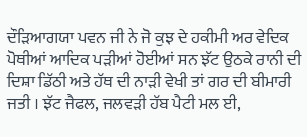ਦੌੜਿਆਗਯਾ ਪਵਨ ਜੀ ਨੇ ਜੋ ਕੁਝ ਦੇ ਹਕੀਮੀ ਅਰ ਵੇਦਿਕ ਪੋਥੀਆਂ ਆਦਿਕ ਪੜੀਆਂ ਹੋਈਆਂ ਸਨ ਝੱਟ ਉਠਕੇ ਰਾਨੀ ਦੀ ਦਿਸ਼ਾ ਡਿੱਠੀ ਅਤੇ ਹੱਥ ਦੀ ਨਾੜੀ ਵੇਖੀ ਤਾਂ ਗਰ ਦੀ ਬੀਮਾਰੀ ਜਤੀ । ਝੱਟ ਜੈਫਲ, ਜਲਵੜੀ ਹੱਬ ਪੈਟੀ ਮਲ ਈ,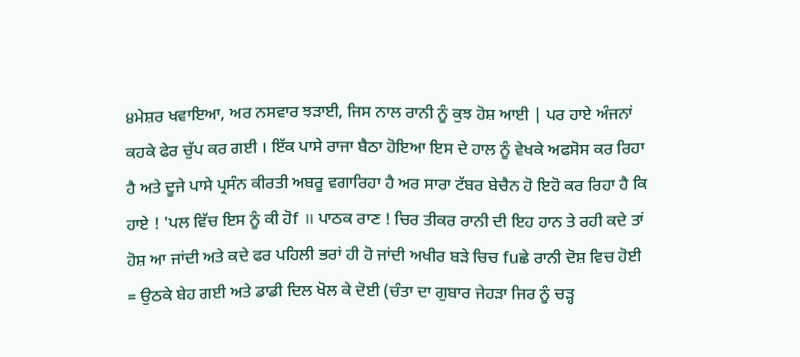੪ਮੇਸ਼ਰ ਖਵਾਇਆ, ਅਰ ਨਸਵਾਰ ਝੜਾਈ, ਜਿਸ ਨਾਲ ਰਾਨੀ ਨੂੰ ਕੁਝ ਹੋਸ਼ ਆਈ | ਪਰ ਹਾਏ ਅੰਜਨਾਂ ਕਹਕੇ ਫੇਰ ਚੁੱਪ ਕਰ ਗਈ । ਇੱਕ ਪਾਸੇ ਰਾਜਾ ਬੈਠਾ ਹੋਇਆ ਇਸ ਦੇ ਹਾਲ ਨੂੰ ਵੇਖਕੇ ਅਫਸੋਸ ਕਰ ਰਿਹਾ ਹੈ ਅਤੇ ਦੂਜੇ ਪਾਸੇ ਪ੍ਰਸੰਨ ਕੀਰਤੀ ਅਬਰੂ ਵਗਾਰਿਹਾ ਹੈ ਅਰ ਸਾਰਾ ਟੱਬਰ ਬੇਚੈਨ ਹੋ ਇਹੋ ਕਰ ਰਿਹਾ ਹੈ ਕਿ ਹਾਏ ! 'ਪਲ ਵਿੱਚ ਇਸ ਨੂੰ ਕੀ ਹੋf ॥ ਪਾਠਕ ਰਾਣ ! ਚਿਰ ਤੀਕਰ ਰਾਨੀ ਦੀ ਇਹ ਹਾਨ ਤੇ ਰਹੀ ਕਦੇ ਤਾਂ ਹੋਸ਼ ਆ ਜਾਂਦੀ ਅਤੇ ਕਦੇ ਫਰ ਪਹਿਲੀ ਭਰਾਂ ਹੀ ਹੋ ਜਾਂਦੀ ਅਖੀਰ ਬੜੇ ਚਿਚ fuਛੇ ਰਾਨੀ ਦੋਸ਼ ਵਿਚ ਹੋਈ = ਉਠਕੇ ਬੇਹ ਗਈ ਅਤੇ ਡਾਡੀ ਦਿਲ ਖੋਲ ਕੇ ਦੋਈ (ਚੰਤਾ ਦਾ ਗੁਬਾਰ ਜੇਹੜਾ ਜਿਰ ਨੂੰ ਚੜ੍ਹ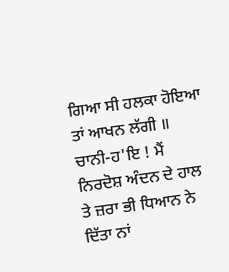ਗਿਆ ਸੀ ਹਲਕਾ ਹੋਇਆ ਤਾਂ ਆਖਨ ਲੱਗੀ ॥ ਚਾਨੀ-ਹ'ਇ ! ਮੈਂ ਨਿਰਦੋਸ਼ ਅੰਦਨ ਦੇ ਹਾਲ ਤੇ ਜ਼ਰਾ ਭੀ ਧਿਆਨ ਨੇ ਦਿੱਤਾ ਨਾਂ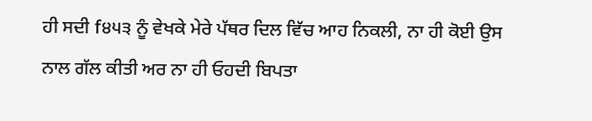ਹੀ ਸਦੀ f੪੫੩ ਨੂੰ ਵੇਖਕੇ ਮੇਰੇ ਪੱਥਰ ਦਿਲ ਵਿੱਚ ਆਹ ਨਿਕਲੀ, ਨਾ ਹੀ ਕੋਈ ਉਸ ਨਾਲ ਗੱਲ ਕੀਤੀ ਅਰ ਨਾ ਹੀ ਓਹਦੀ ਬਿਪਤਾ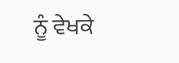ਨੂੰ ਵੇਖਕੇ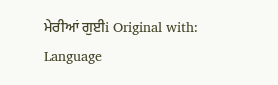ਮੇਰੀਆਂ ਗੁਈi Original with: Language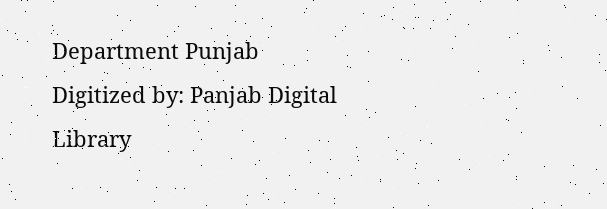Department Punjab Digitized by: Panjab Digital Library